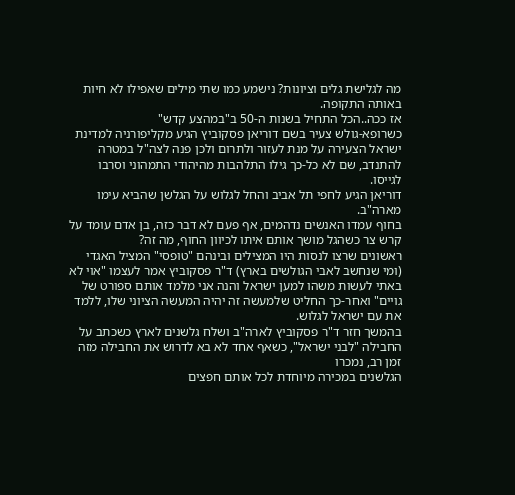מה לגלישת גלים וציונות? נישמע כמו שתי מילים שאפילו לא חיות באותה התקופה.
אז ככה..הכל התחיל בשנות ה-50 ב"במהצע קדש"
כשרופא-גולש צעיר בשם דוריאן פסקוביץ הגיע מקליפורניה למדינת ישראל הצעירה על מנת לעזור ולתרום ולכן פנה לצה"ל במטרה להתנדב, שם לא כל-כך גילו התלהבות מהיהודי התמהוני וסרבו לגייסו.
דוריאן הגיע לחפי תל אביב והחל לגלוש על הגלשן שהביא עימו מארה"ב.
בחוף עמדו האנשים נדהמים, אף פעם לא דבר כזה, בן אדם עומד על קרש צר כשהגל מושך אותם איתו לכיוון החוף, מה זה?
ראשונים שרצו לנסות היו המצילים ובינהם "טופסי" המציל האגדי (ומי שנחשב לאבי הגולשים בארץ) ד"ר פסקוביץ אמר לעצמו "אוי לא באתי לעשות משהו למען ישראל והנה אני מלמד אותם ספורט של גויים" ואחר-כך החליט שלמעשה זה יהיה המעשה הציוני שלו, ללמד את עם ישראל לגלוש.
בהמשך חזר ד"ר פסקוביץ לארה"ב ושלח גלשנים לארץ כשכתב על החבילה "לבני ישראל", כשאף אחד לא בא לדרוש את החבילה מזה זמן רב, נמכרו
הגלשנים במכירה מיוחדת לכל אותם חפצים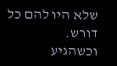שלא היו להם כל דורש.
וכשהגיע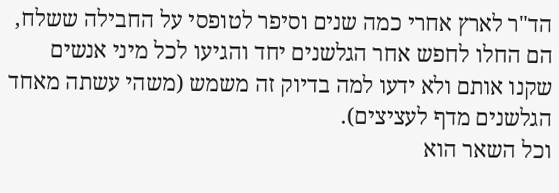הד"ר לארץ אחרי כמה שנים וסיפר לטופסי על החבילה ששלח, הם החלו לחפש אחר הגלשנים יחד והגיעו לכל מיני אנשים שקנו אותם ולא ידעו למה בדיוק זה משמש (משהי עשתה מאחד הגלשנים מדף לעציצים).
וכל השאר הוא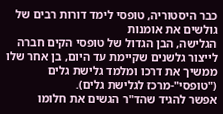כבר היסטוריה, טופסי לימד דורות רבים של גולשים את אומנות
הגלישה, הבן הגדול של טופסי הקים חברה לייצור גלשנים שקיימת עד היום, בן אחר שלו ממשיך את דרכו ומלמד גלישת גלים ("טופסי"-מרכז לגלישת גלים).
אפשר להגיד שהד"ר הגשים את חלומו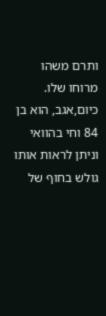ותרם משהו מרוחו שלו.
כיום,אגב, הוא בן 84 וחי בהוואי וניתן לראות אותו גולש בחוף של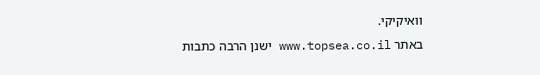וואיקיקי.
באתר www.topsea.co.il ישנן הרבה כתבות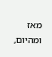מאז ומהיום,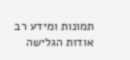תמונות ומידע רב אודות הגלישה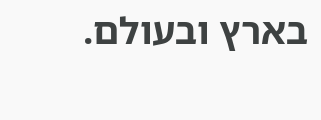בארץ ובעולם.